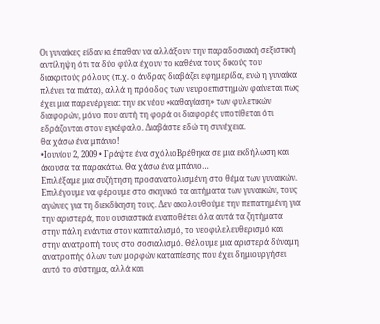Οι γυναίκες είδαν κι έπαθαν να αλλάξουν την παραδοσιακή σεξιστική αντίληψη ότι τα δύο φύλα έχουν το καθένα τους δικούς του διακριτούς ρόλους (π.χ. ο άνδρας διαβάζει εφημερίδα, ενώ η γυναίκα πλένει τα πιάτα), αλλά η πρόοδος των νευροεπιστημών φαίνεται πως έχει μια παρενέργεια: την εκ νέου «καθαγίαση» των φυλετικών διαφορών, μόνο που αυτή τη φορά οι διαφορές υποτίθεται ότι εδράζονται στον εγκέφαλο. Διαβάστε εδώ τη συνέχεια.
θα χάσω ένα μπάνιο!
•Ιουνίου 2, 2009 • Γράψτε ένα σχόλιοΒρέθηκα σε μια εκδήλωση και άκουσα τα παρακάτω. Θα χάσω ένα μπάνιο…
Επιλέξαμε μια συζήτηση προσανατολισμένη στο θέμα των γυναικών. Επιλέγουμε να φέρουμε στο σκηνικό τα αιτήματα των γυναικών, τους αγώνες για τη διεκδίκηση τους. Δεν ακολουθούμε την πεπατημένη για την αριστερά, που ουσιαστικά εναποθέτει όλα αυτά τα ζητήματα στην πάλη ενάντια στον καπιταλισμό, το νεοφιλελευθερισμό και στην ανατροπή τους στο σοσιαλισμό. Θέλουμε μια αριστερά δύναμη ανατροπής όλων των μορφών καταπίεσης που έχει δημιουργήσει αυτό το σύστημα, αλλά και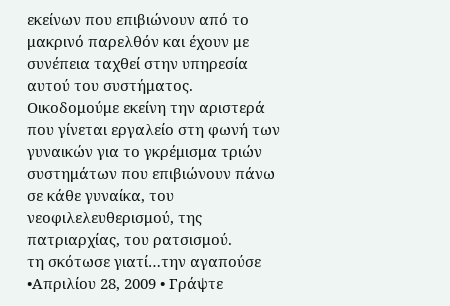εκείνων που επιβιώνουν από το μακρινό παρελθόν και έχουν με συνέπεια ταχθεί στην υπηρεσία αυτού του συστήματος. Οικοδομούμε εκείνη την αριστερά που γίνεται εργαλείο στη φωνή των γυναικών για το γκρέμισμα τριών συστημάτων που επιβιώνουν πάνω σε κάθε γυναίκα, του νεοφιλελευθερισμού, της πατριαρχίας, του ρατσισμού.
τη σκότωσε γιατί…την αγαπούσε
•Απριλίου 28, 2009 • Γράψτε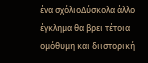ένα σχόλιοΔύσκολα άλλο έγκλημα θα βρει τέτοια ομόθυμη και διιστορική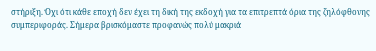στήριξη. Όχι ότι κάθε εποχή δεν έχει τη δική της εκδοχή για τα επιτρεπτά όρια της ζηλόφθονης συμπεριφοράς. Σήμερα βρισκόμαστε προφανώς πολύ μακριά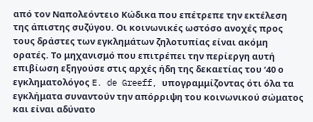από τον Ναπολεόντειο Κώδικα που επέτρεπε την εκτέλεση της άπιστης συζύγου. Οι κοινωνικές ωστόσο ανοχές προς τους δράστες των εγκλημάτων ζηλοτυπίας είναι ακόμη ορατές. Το μηχανισμό που επιτρέπει την περίεργη αυτή επιβίωση εξηγούσε στις αρχές ήδη της δεκαετίας του ‘40 ο εγκληματολόγος E. de Greeff, υπογραμμίζοντας ότι όλα τα εγκλήματα συναντούν την απόρριψη του κοινωνικού σώματος και είναι αδύνατο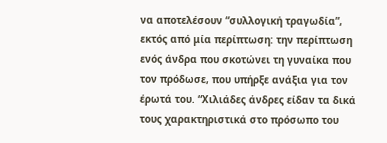να αποτελέσουν “συλλογική τραγωδία”, εκτός από μία περίπτωση: την περίπτωση ενός άνδρα που σκοτώνει τη γυναίκα που τον πρόδωσε, που υπήρξε ανάξια για τον έρωτά του. “Χιλιάδες άνδρες είδαν τα δικά τους χαρακτηριστικά στο πρόσωπο του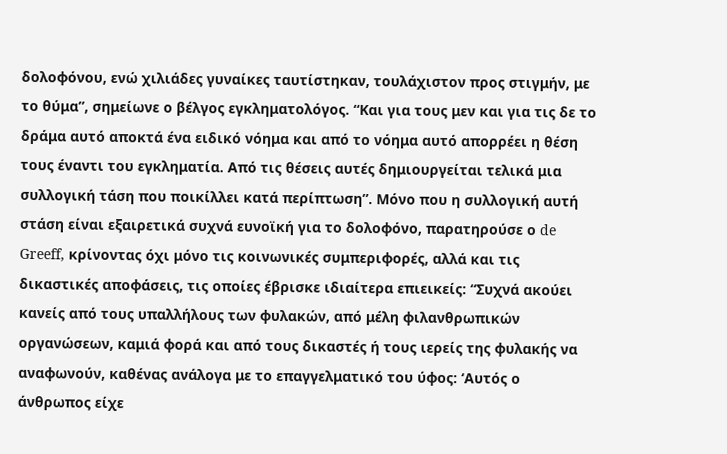δολοφόνου, ενώ χιλιάδες γυναίκες ταυτίστηκαν, τουλάχιστον προς στιγμήν, με το θύμα”, σημείωνε ο βέλγος εγκληματολόγος. “Και για τους μεν και για τις δε το δράμα αυτό αποκτά ένα ειδικό νόημα και από το νόημα αυτό απορρέει η θέση τους έναντι του εγκληματία. Από τις θέσεις αυτές δημιουργείται τελικά μια συλλογική τάση που ποικίλλει κατά περίπτωση”. Μόνο που η συλλογική αυτή στάση είναι εξαιρετικά συχνά ευνοϊκή για το δολοφόνο, παρατηρούσε ο de Greeff, κρίνοντας όχι μόνο τις κοινωνικές συμπεριφορές, αλλά και τις δικαστικές αποφάσεις, τις οποίες έβρισκε ιδιαίτερα επιεικείς: “Συχνά ακούει κανείς από τους υπαλλήλους των φυλακών, από μέλη φιλανθρωπικών οργανώσεων, καμιά φορά και από τους δικαστές ή τους ιερείς της φυλακής να αναφωνούν, καθένας ανάλογα με το επαγγελματικό του ύφος: ‘Αυτός ο άνθρωπος είχε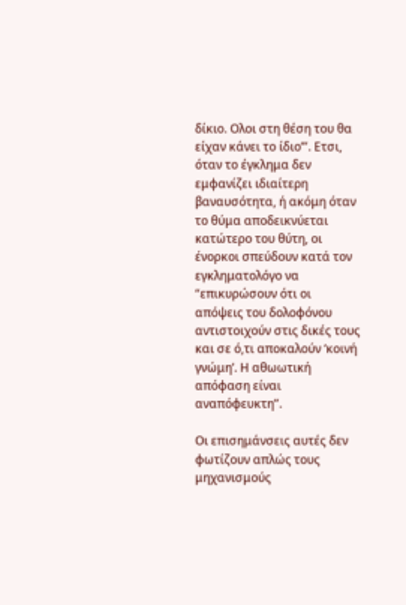δίκιο. Ολοι στη θέση του θα είχαν κάνει το ίδιο’”. Ετσι, όταν το έγκλημα δεν εμφανίζει ιδιαίτερη βαναυσότητα, ή ακόμη όταν το θύμα αποδεικνύεται κατώτερο του θύτη, οι ένορκοι σπεύδουν κατά τον εγκληματολόγο να “επικυρώσουν ότι οι απόψεις του δολοφόνου αντιστοιχούν στις δικές τους και σε ό,τι αποκαλούν ‘κοινή γνώμη’. Η αθωωτική απόφαση είναι αναπόφευκτη”.

Οι επισημάνσεις αυτές δεν φωτίζουν απλώς τους μηχανισμούς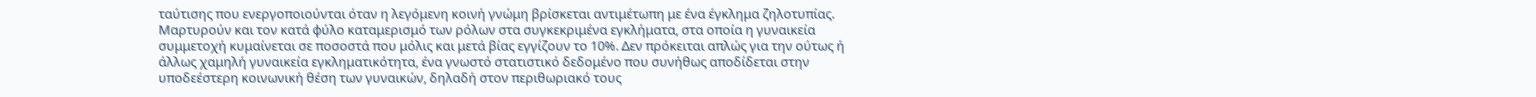ταύτισης που ενεργοποιούνται όταν η λεγόμενη κοινή γνώμη βρίσκεται αντιμέτωπη με ένα έγκλημα ζηλοτυπίας. Μαρτυρούν και τον κατά φύλο καταμερισμό των ρόλων στα συγκεκριμένα εγκλήματα, στα οποία η γυναικεία συμμετοχή κυμαίνεται σε ποσοστά που μόλις και μετά βίας εγγίζουν το 10%. Δεν πρόκειται απλώς για την ούτως ή άλλως χαμηλή γυναικεία εγκληματικότητα, ένα γνωστό στατιστικό δεδομένο που συνήθως αποδίδεται στην υποδεέστερη κοινωνική θέση των γυναικών, δηλαδή στον περιθωριακό τους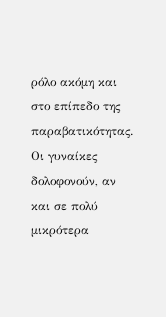ρόλο ακόμη και στο επίπεδο της παραβατικότητας. Οι γυναίκες δολοφονούν, αν και σε πολύ μικρότερα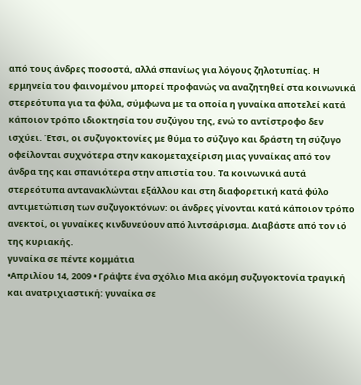από τους άνδρες ποσοστά, αλλά σπανίως για λόγους ζηλοτυπίας. Η ερμηνεία του φαινομένου μπορεί προφανώς να αναζητηθεί στα κοινωνικά στερεότυπα για τα φύλα, σύμφωνα με τα οποία η γυναίκα αποτελεί κατά κάποιον τρόπο ιδιοκτησία του συζύγου της, ενώ το αντίστροφο δεν ισχύει. Έτσι, οι συζυγοκτονίες με θύμα το σύζυγο και δράστη τη σύζυγο οφείλονται συχνότερα στην κακομεταχείριση μιας γυναίκας από τον άνδρα της και σπανιότερα στην απιστία του. Τα κοινωνικά αυτά στερεότυπα αντανακλώνται εξάλλου και στη διαφορετική κατά φύλο αντιμετώπιση των συζυγοκτόνων: οι άνδρες γίνονται κατά κάποιον τρόπο ανεκτοί, οι γυναίκες κινδυνεύουν από λιντσάρισμα. Διαβάστε από τον ιό της κυριακής.
γυναίκα σε πέντε κομμάτια
•Απριλίου 14, 2009 • Γράψτε ένα σχόλιο Μια ακόμη συζυγοκτονία τραγική και ανατριχιαστική: γυναίκα σε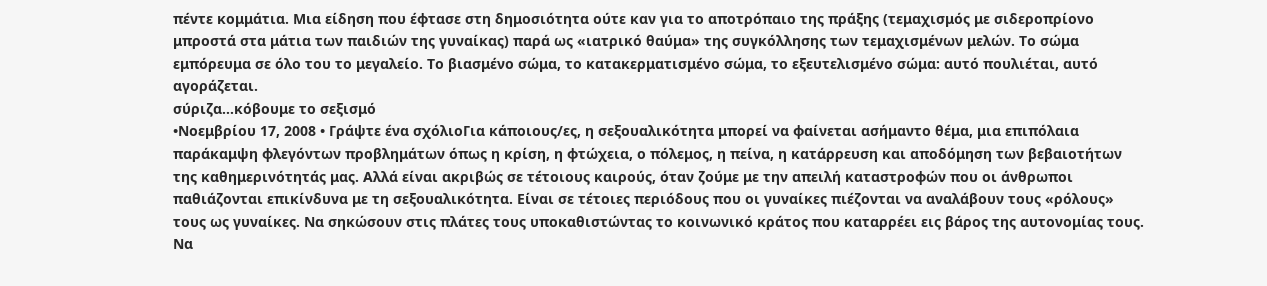πέντε κομμάτια. Μια είδηση που έφτασε στη δημοσιότητα ούτε καν για το αποτρόπαιο της πράξης (τεμαχισμός με σιδεροπρίονο μπροστά στα μάτια των παιδιών της γυναίκας) παρά ως «ιατρικό θαύμα» της συγκόλλησης των τεμαχισμένων μελών. Το σώμα εμπόρευμα σε όλο του το μεγαλείο. Το βιασμένο σώμα, το κατακερματισμένο σώμα, το εξευτελισμένο σώμα: αυτό πουλιέται, αυτό αγοράζεται.
σύριζα…κόβουμε το σεξισμό
•Νοεμβρίου 17, 2008 • Γράψτε ένα σχόλιοΓια κάποιους/ες, η σεξουαλικότητα μπορεί να φαίνεται ασήμαντο θέμα, μια επιπόλαια παράκαμψη φλεγόντων προβλημάτων όπως η κρίση, η φτώχεια, ο πόλεμος, η πείνα, η κατάρρευση και αποδόμηση των βεβαιοτήτων της καθημερινότητάς μας. Αλλά είναι ακριβώς σε τέτοιους καιρούς, όταν ζούμε με την απειλή καταστροφών που οι άνθρωποι παθιάζονται επικίνδυνα με τη σεξουαλικότητα. Είναι σε τέτοιες περιόδους που οι γυναίκες πιέζονται να αναλάβουν τους «ρόλους» τους ως γυναίκες. Να σηκώσουν στις πλάτες τους υποκαθιστώντας το κοινωνικό κράτος που καταρρέει εις βάρος της αυτονομίας τους. Να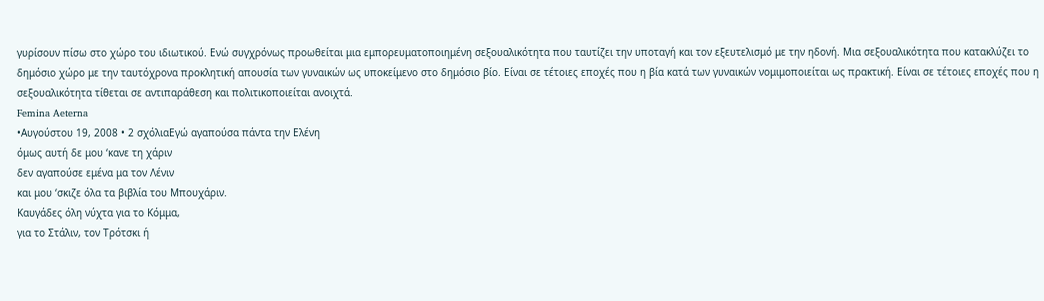γυρίσουν πίσω στο χώρο του ιδιωτικού. Ενώ συγχρόνως προωθείται μια εμπορευματοποιημένη σεξουαλικότητα που ταυτίζει την υποταγή και τον εξευτελισμό με την ηδονή. Μια σεξουαλικότητα που κατακλύζει το δημόσιο χώρο με την ταυτόχρονα προκλητική απουσία των γυναικών ως υποκείμενο στο δημόσιο βίο. Είναι σε τέτοιες εποχές που η βία κατά των γυναικών νομιμοποιείται ως πρακτική. Είναι σε τέτοιες εποχές που η σεξουαλικότητα τίθεται σε αντιπαράθεση και πολιτικοποιείται ανοιχτά.
Femina Aeterna
•Αυγούστου 19, 2008 • 2 σχόλιαΕγώ αγαπούσα πάντα την Ελένη
όμως αυτή δε μου ‘κανε τη χάριν
δεν αγαπούσε εμένα μα τον Λένιν
και μου ‘σκιζε όλα τα βιβλία του Μπουχάριν.
Καυγάδες όλη νύχτα για το Κόμμα,
για το Στάλιν, τον Τρότσκι ή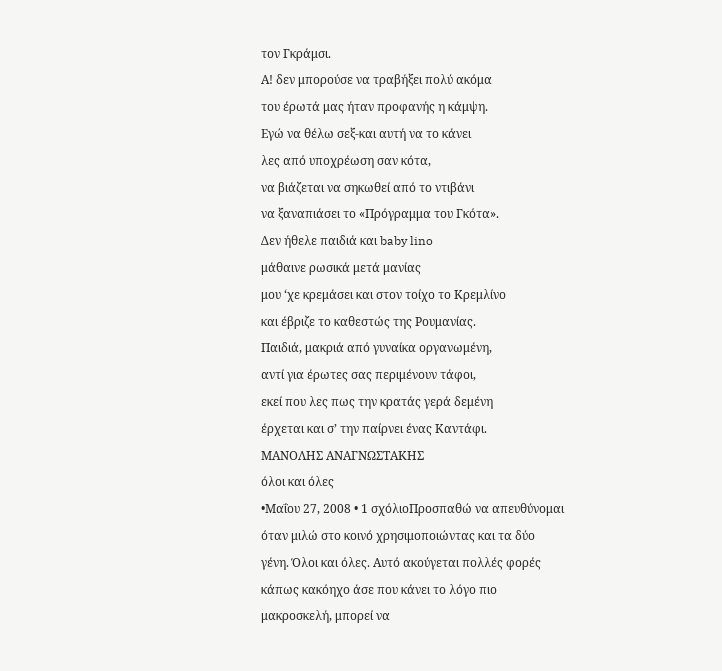τον Γκράμσι.
Α! δεν μπορούσε να τραβήξει πολύ ακόμα
του έρωτά μας ήταν προφανής η κάμψη.
Εγώ να θέλω σεξ-και αυτή να το κάνει
λες από υποχρέωση σαν κότα,
να βιάζεται να σηκωθεί από το ντιβάνι
να ξαναπιάσει το «Πρόγραμμα του Γκότα».
Δεν ήθελε παιδιά και baby lino
μάθαινε ρωσικά μετά μανίας
μου ‘χε κρεμάσει και στον τοίχο το Κρεμλίνο
και έβριζε το καθεστώς της Ρουμανίας.
Παιδιά, μακριά από γυναίκα οργανωμένη,
αντί για έρωτες σας περιμένουν τάφοι,
εκεί που λες πως την κρατάς γερά δεμένη
έρχεται και σ’ την παίρνει ένας Καντάφι.
ΜΑΝΟΛΗΣ ΑΝΑΓΝΩΣΤΑΚΗΣ
όλοι και όλες
•Μαΐου 27, 2008 • 1 σχόλιοΠροσπαθώ να απευθύνομαι όταν μιλώ στο κοινό χρησιμοποιώντας και τα δύο γένη. Όλοι και όλες. Αυτό ακούγεται πολλές φορές κάπως κακόηχο άσε που κάνει το λόγο πιο μακροσκελή, μπορεί να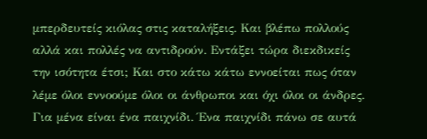μπερδευτείς κιόλας στις καταλήξεις. Και βλέπω πολλούς αλλά και πολλές να αντιδρούν. Εντάξει τώρα διεκδικείς την ισότητα έτσι; Και στο κάτω κάτω εννοείται πως όταν λέμε όλοι εννοούμε όλοι οι άνθρωποι και όχι όλοι οι άνδρες. Για μένα είναι ένα παιχνίδι. Ένα παιχνίδι πάνω σε αυτά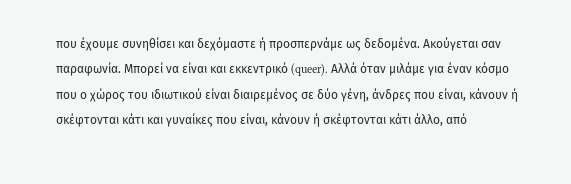που έχουμε συνηθίσει και δεχόμαστε ή προσπερνάμε ως δεδομένα. Ακούγεται σαν παραφωνία. Μπορεί να είναι και εκκεντρικό (queer). Αλλά όταν μιλάμε για έναν κόσμο που ο χώρος του ιδιωτικού είναι διαιρεμένος σε δύο γένη, άνδρες που είναι, κάνουν ή σκέφτονται κάτι και γυναίκες που είναι, κάνουν ή σκέφτονται κάτι άλλο, από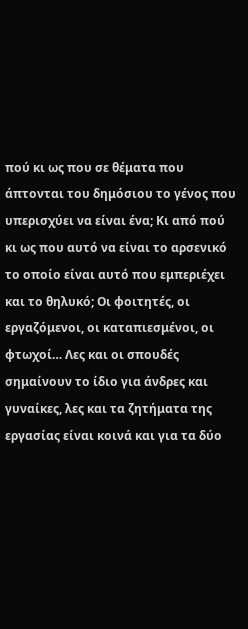πού κι ως που σε θέματα που άπτονται του δημόσιου το γένος που υπερισχύει να είναι ένα; Κι από πού κι ως που αυτό να είναι το αρσενικό το οποίο είναι αυτό που εμπεριέχει και το θηλυκό; Οι φοιτητές, οι εργαζόμενοι, οι καταπιεσμένοι, οι φτωχοί… Λες και οι σπουδές σημαίνουν το ίδιο για άνδρες και γυναίκες, λες και τα ζητήματα της εργασίας είναι κοινά και για τα δύο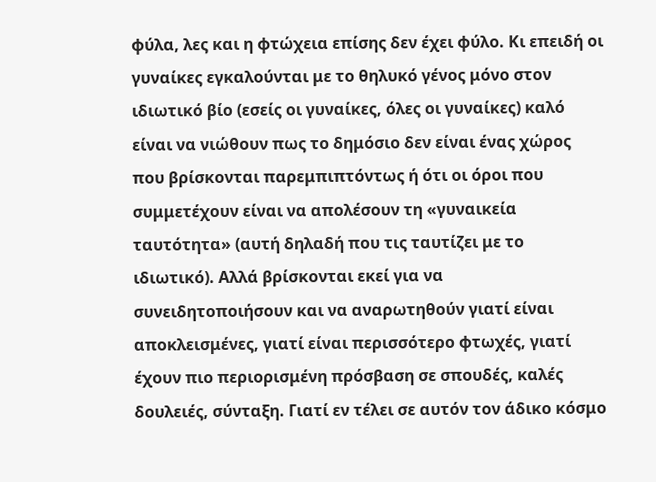φύλα, λες και η φτώχεια επίσης δεν έχει φύλο. Κι επειδή οι γυναίκες εγκαλούνται με το θηλυκό γένος μόνο στον ιδιωτικό βίο (εσείς οι γυναίκες, όλες οι γυναίκες) καλό είναι να νιώθουν πως το δημόσιο δεν είναι ένας χώρος που βρίσκονται παρεμπιπτόντως ή ότι οι όροι που συμμετέχουν είναι να απολέσουν τη «γυναικεία ταυτότητα» (αυτή δηλαδή που τις ταυτίζει με το ιδιωτικό). Αλλά βρίσκονται εκεί για να συνειδητοποιήσουν και να αναρωτηθούν γιατί είναι αποκλεισμένες, γιατί είναι περισσότερο φτωχές, γιατί έχουν πιο περιορισμένη πρόσβαση σε σπουδές, καλές δουλειές, σύνταξη. Γιατί εν τέλει σε αυτόν τον άδικο κόσμο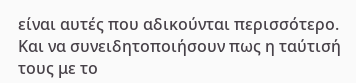είναι αυτές που αδικούνται περισσότερο. Και να συνειδητοποιήσουν πως η ταύτισή τους με το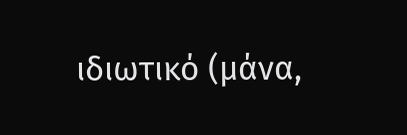ιδιωτικό (μάνα,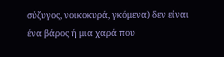σύζυγος, νοικοκυρά, γκόμενα) δεν είναι ένα βάρος ή μια χαρά που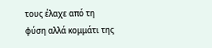τους έλαχε από τη φύση αλλά κομμάτι της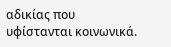αδικίας που υφίστανται κοινωνικά.